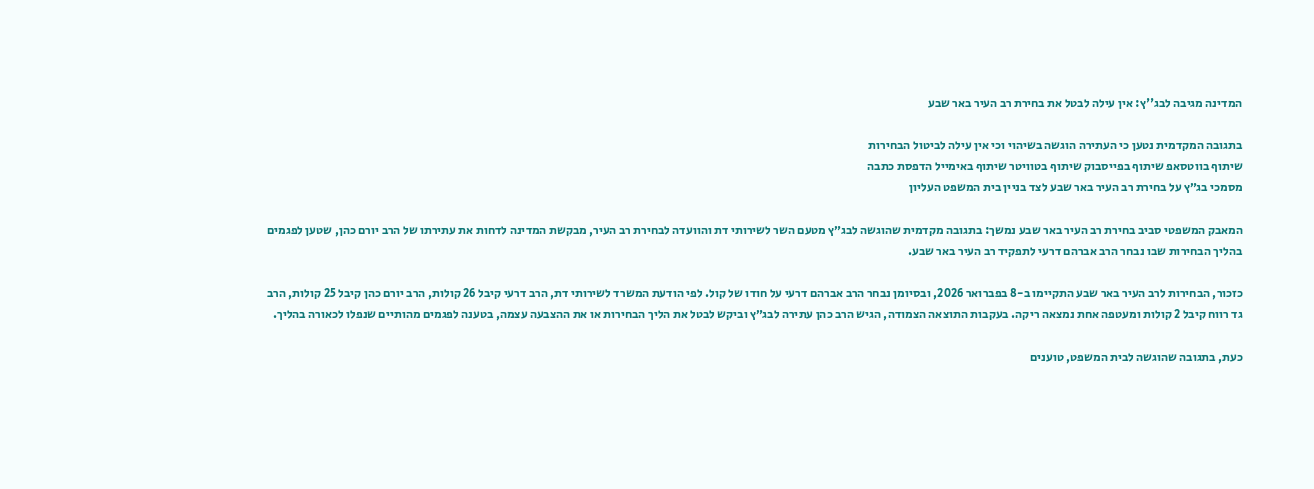המדינה מגיבה לבג''ץ: אין עילה לבטל את בחירת רב העיר באר שבע

בתגובה המקדמית נטען כי העתירה הוגשה בשיהוי וכי אין עילה לביטול הבחירות
שיתוף בווטסאפ שיתוף בפייסבוק שיתוף בטוויטר שיתוף באימייל הדפסת כתבה
מסמכי בג״ץ על בחירת רב העיר באר שבע לצד בניין בית המשפט העליון

המאבק המשפטי סביב בחירת רב העיר באר שבע נמשך: בתגובה מקדמית שהוגשה לבג״ץ מטעם השר לשירותי דת והוועדה לבחירת רב העיר, מבקשת המדינה לדחות את עתירתו של הרב יורם כהן, שטען לפגמים בהליך הבחירות שבו נבחר הרב אברהם דרעי לתפקיד רב העיר באר שבע.

כזכור, הבחירות לרב העיר באר שבע התקיימו ב-8 בפברואר 2026, ובסיומן נבחר הרב אברהם דרעי על חודו של קול. לפי הודעת המשרד לשירותי דת, הרב דרעי קיבל 26 קולות, הרב יורם כהן קיבל 25 קולות, הרב גד רווח קיבל 2 קולות ומעטפה אחת נמצאה ריקה. בעקבות התוצאה הצמודה, הגיש הרב כהן עתירה לבג״ץ וביקש לבטל את הליך הבחירות או את ההצבעה עצמה, בטענה לפגמים מהותיים שנפלו לכאורה בהליך.

כעת, בתגובה שהוגשה לבית המשפט, טוענים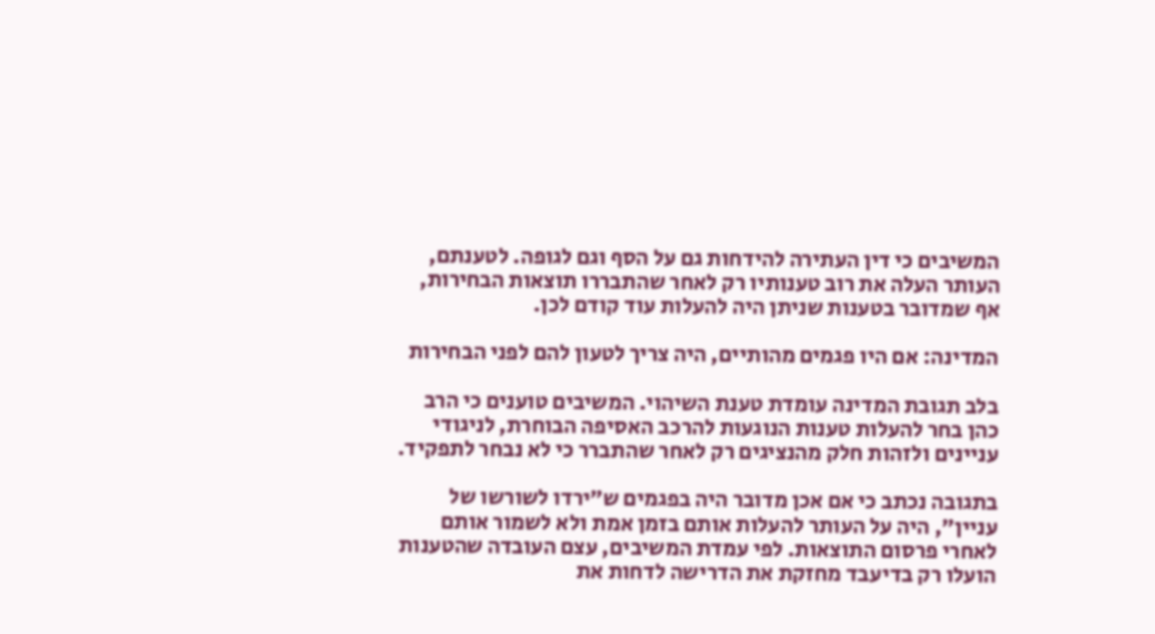המשיבים כי דין העתירה להידחות גם על הסף וגם לגופה. לטענתם, העותר העלה את רוב טענותיו רק לאחר שהתבררו תוצאות הבחירות, אף שמדובר בטענות שניתן היה להעלות עוד קודם לכן.

המדינה: אם היו פגמים מהותיים, היה צריך לטעון להם לפני הבחירות

בלב תגובת המדינה עומדת טענת השיהוי. המשיבים טוענים כי הרב כהן בחר להעלות טענות הנוגעות להרכב האסיפה הבוחרת, לניגודי עניינים ולזהות חלק מהנציגים רק לאחר שהתברר כי לא נבחר לתפקיד.

בתגובה נכתב כי אם אכן מדובר היה בפגמים ש״ירדו לשורשו של עניין״, היה על העותר להעלות אותם בזמן אמת ולא לשמור אותם לאחרי פרסום התוצאות. לפי עמדת המשיבים, עצם העובדה שהטענות הועלו רק בדיעבד מחזקת את הדרישה לדחות את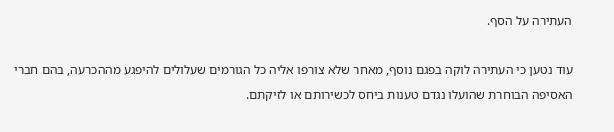העתירה על הסף.

עוד נטען כי העתירה לוקה בפגם נוסף, מאחר שלא צורפו אליה כל הגורמים שעלולים להיפגע מההכרעה, בהם חברי האסיפה הבוחרת שהועלו נגדם טענות ביחס לכשירותם או לזיקתם.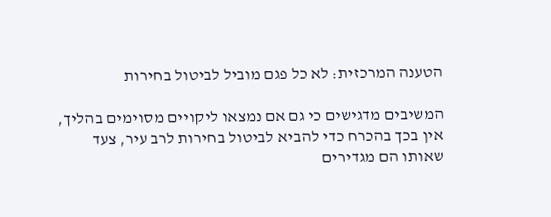הטענה המרכזית: לא כל פגם מוביל לביטול בחירות

המשיבים מדגישים כי גם אם נמצאו ליקויים מסוימים בהליך, אין בכך בהכרח כדי להביא לביטול בחירות לרב עיר, צעד שאותו הם מגדירים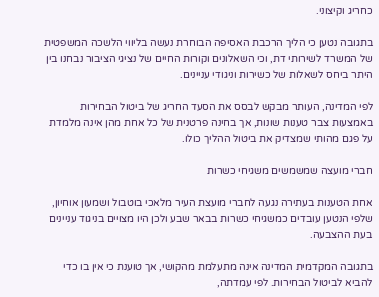כחריג וקיצוני.

בתגובה נטען כי הליך הרכבת האסיפה הבוחרת נעשה בליווי הלשכה המשפטית של המשרד לשירותי דת, וכי השאלונים וקורות החיים של נציגי הציבור נבחנו בין היתר ביחס לשאלות של כשירות וניגודי עניינים.

לפי המדינה, העותר מבקש לבסס את הסעד החריג של ביטול הבחירות באמצעות צבר טענות שונות, אך בחינה פרטנית של כל אחת מהן אינה מלמדת על פגם מהותי שמצדיק את ביטול ההליך כולו.

חברי מועצה שמשמשים משגיחי כשרות

אחת הטענות בעתירה נגעה לחברי מועצת העיר מלאכי בוטבול ושמעון אוחיון, שלפי הנטען עובדים כמשגיחי כשרות בבאר שבע ולכן היו מצויים בניגוד עניינים בעת ההצבעה.

בתגובה המקדמית המדינה אינה מתעלמת מהקושי, אך טוענת כי אין בו כדי להביא לביטול הבחירות. לפי עמדתה,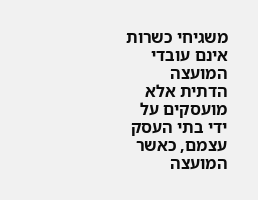משגיחי כשרות אינם עובדי המועצה הדתית אלא מועסקים על ידי בתי העסק עצמם, כאשר המועצה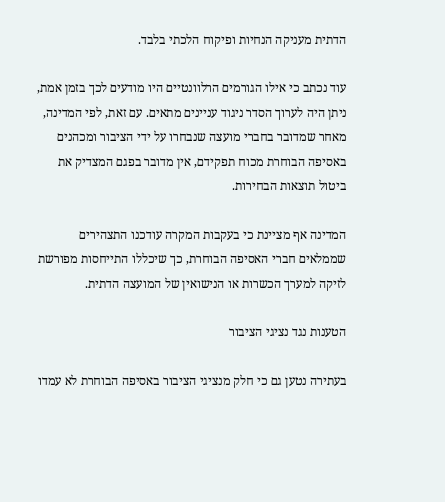הדתית מעניקה הנחיות ופיקוח הלכתי בלבד.

עוד נכתב כי אילו הגורמים הרלוונטיים היו מודעים לכך בזמן אמת, ניתן היה לערוך הסדר ניגוד עניינים מתאים. עם זאת, לפי המדינה, מאחר שמדובר בחברי מועצה שנבחרו על ידי הציבור ומכהנים באסיפה הבוחרת מכוח תפקידם, אין מדובר בפגם המצדיק את ביטול תוצאות הבחירות.

המדינה אף מציינת כי בעקבות המקרה עודכנו התצהירים שממלאים חברי האסיפה הבוחרת, כך שיכללו התייחסות מפורשת לזיקה למערך הכשרות או הנישואין של המועצה הדתית.

הטענות נגד נציגי הציבור

בעתירה נטען גם כי חלק מנציגי הציבור באסיפה הבוחרת לא עמדו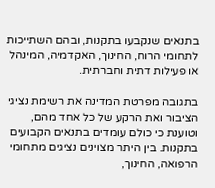בתנאים שנקבעו בתקנות, ובהם השתייכות לתחומי הרוח, החינוך, האקדמיה, המינהל או פעילות דתית וחברתית.

בתגובה מפרטת המדינה את רשימת נציגי הציבור ואת הרקע של כל אחד מהם, וטוענת כי כולם עומדים בתנאים הקבועים בתקנות. בין היתר מצוינים נציגים מתחומי הרפואה, החינוך,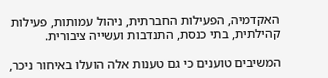האקדמיה, הפעילות החברתית, ניהול עמותות, פעילות קהילתית, בתי כנסת, התנדבות ועשייה ציבורית.

המשיבים טוענים כי גם טענות אלה הועלו באיחור ניכר,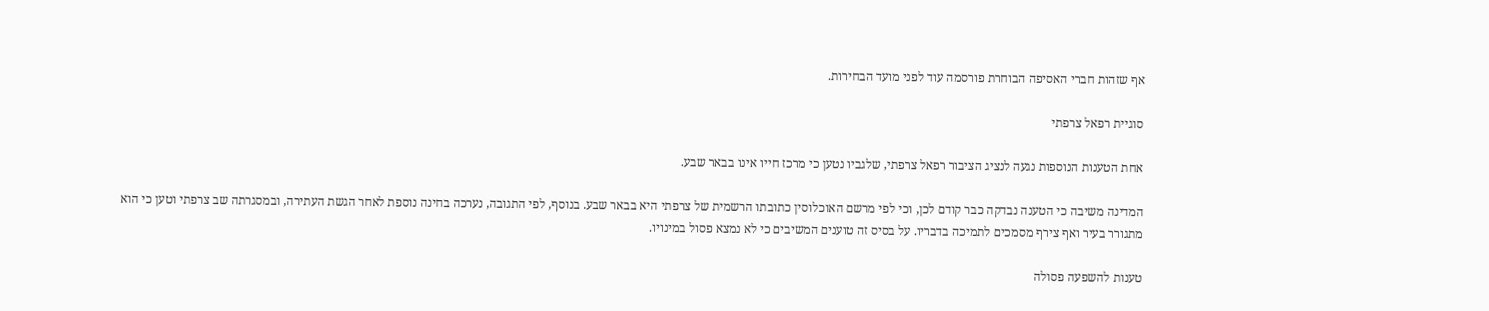אף שזהות חברי האסיפה הבוחרת פורסמה עוד לפני מועד הבחירות.

סוגיית רפאל צרפתי

אחת הטענות הנוספות נגעה לנציג הציבור רפאל צרפתי, שלגביו נטען כי מרכז חייו אינו בבאר שבע.

המדינה משיבה כי הטענה נבדקה כבר קודם לכן, וכי לפי מרשם האוכלוסין כתובתו הרשמית של צרפתי היא בבאר שבע. בנוסף, לפי התגובה, נערכה בחינה נוספת לאחר הגשת העתירה, ובמסגרתה שב צרפתי וטען כי הוא מתגורר בעיר ואף צירף מסמכים לתמיכה בדבריו. על בסיס זה טוענים המשיבים כי לא נמצא פסול במינויו.

טענות להשפעה פסולה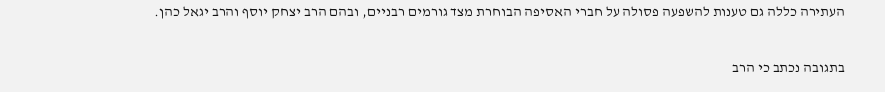העתירה כללה גם טענות להשפעה פסולה על חברי האסיפה הבוחרת מצד גורמים רבניים, ובהם הרב יצחק יוסף והרב יגאל כהן.

בתגובה נכתב כי הרב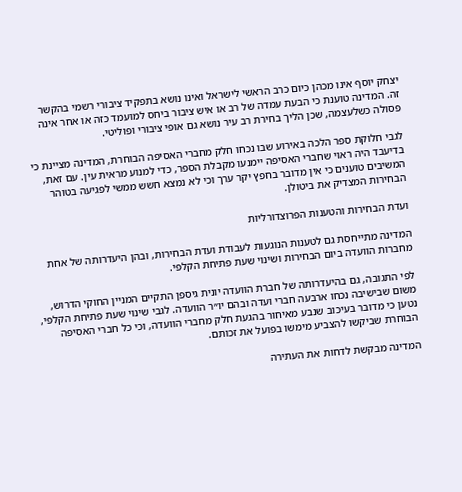יצחק יוסף אינו מכהן כיום כרב הראשי לישראל ואינו נושא בתפקיד ציבורי רשמי בהקשר זה. המדינה טוענת כי הבעת עמדה של רב או איש ציבור ביחס למועמד כזה או אחר אינה פסולה כשלעצמה, שכן הליך בחירת רב עיר נושא גם אופי ציבורי ופוליטי.

לגבי חלוקת ספר הלכה באירוע שבו נכחו חלק מחברי האסיפה הבוחרת, המדינה מציינת כי בדיעבד היה ראוי שחברי האסיפה יימנעו מקבלת הספר, כדי למנוע מראית עין. עם זאת, המשיבים טוענים כי אין מדובר בחפץ יקר ערך וכי לא נמצא חשש ממשי לפגיעה בטוהר הבחירות המצדיק את ביטולן.

ועדת הבחירות והטענות הפרוצדורליות

המדינה מתייחסת גם לטענות הנוגעות לעבודת ועדת הבחירות, ובהן היעדרותה של אחת מחברות הוועדה ביום הבחירות ושינוי שעת פתיחת הקלפי.

לפי התגובה, גם בהיעדרותה של חברת הוועדה יונית גיספן התקיים המניין החוקי הדרוש, משום שבישיבה נכחו ארבעה חברי ועדה ובהם יו״ר הוועדה. לגבי שינוי שעת פתיחת הקלפי, נטען כי מדובר בעיכוב שנבע מאיחור בהגעת חלק מחברי הוועדה, וכי כל חברי האסיפה הבוחרת שביקשו להצביע מימשו בפועל את זכותם.

המדינה מבקשת לדחות את העתירה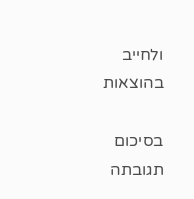ולחייב בהוצאות

בסיכום תגובתה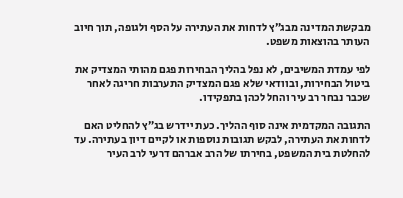מבקשת המדינה מבג״ץ לדחות את העתירה על הסף ולגופה, תוך חיוב העותר בהוצאות משפט.

לפי עמדת המשיבים, לא נפל בהליך הבחירות פגם מהותי המצדיק את ביטול הבחירות, ובוודאי שלא פגם המצדיק התערבות חריגה לאחר שכבר נבחר רב עיר והחל לכהן בתפקידו.

התגובה המקדמית אינה סוף ההליך. כעת יידרש בג״ץ להחליט האם לדחות את העתירה, לבקש תגובות נוספות או לקיים דיון בעתירה. עד להחלטת בית המשפט, בחירתו של הרב אברהם דרעי לרב העיר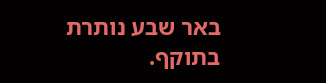באר שבע נותרת בתוקף.